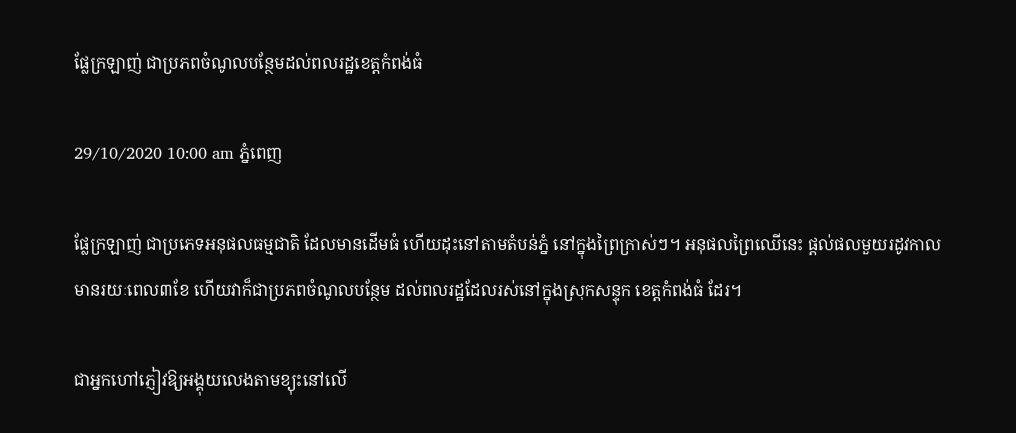ផ្លែក្រឡាញ់ ជាប្រភពចំណូលបន្ថែមដល់ពលរដ្ឋខេត្តកំពង់ធំ

29/10/2020 10:00 am ភ្នំពេញ

ផ្លែក្រឡាញ់ ជាប្រភេទអនុផលធម្មជាតិ ដែលមានដើមធំ ហើយដុះនៅតាមតំបន់ភ្នំ នៅក្នុងព្រៃក្រាស់ៗ។ អនុផលព្រៃឈើនេះ ផ្ដល់ផលមួយរដូវកាល មានរយៈពេល៣ខែ ហើយវាក៏ជាប្រភពចំណូលបន្ថែម ដល់ពលរដ្ឋដែលរស់នៅក្នុងស្រុកសន្ទុក ខេត្តកំពង់ធំ ដែរ។

ជាអ្នកហៅភ្ញៀវឱ្យអង្គុយលេងតាមខ្យុះនៅលើ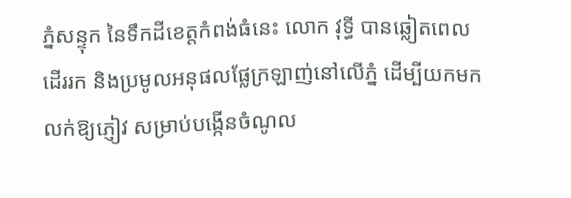ភ្នំសន្ទុក នៃទឹកដីខេត្តកំពង់ធំនេះ លោក វុទ្ធី បានឆ្លៀតពេលដើររក និងប្រមូលអនុផលផ្លែក្រឡាញ់នៅលើភ្នំ ដើម្បីយកមកលក់ឱ្យភ្ញៀវ សម្រាប់បង្កើនចំណូល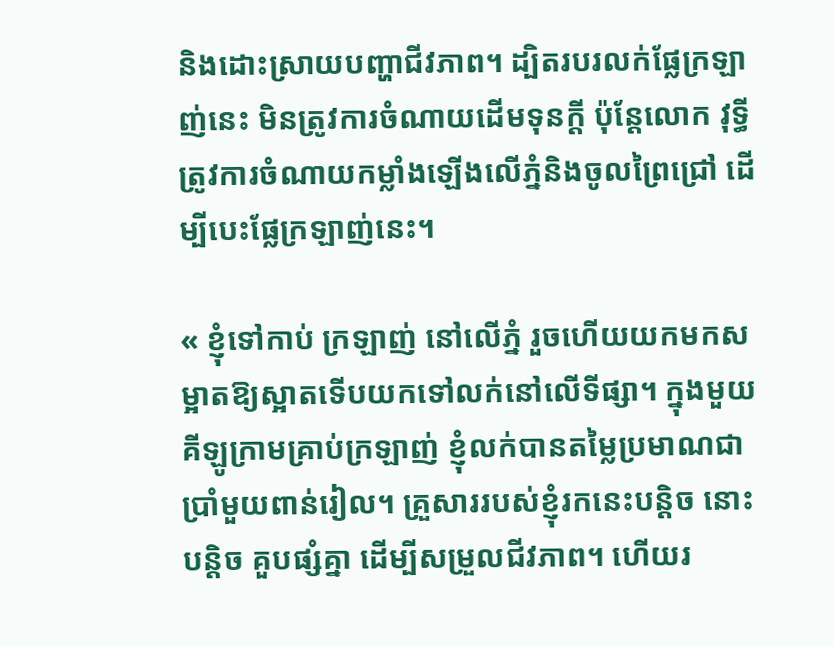និងដោះស្រាយបញ្ហាជីវភាព។ ដ្បិតរបរលក់ផ្លែក្រឡាញ់នេះ មិនត្រូវការចំណាយដើមទុនក្តី ប៉ុន្តែលោក វុទ្ធី ត្រូវការចំណាយកម្លាំងឡើងលើភ្នំនិងចូលព្រៃជ្រៅ ដើម្បីបេះផ្លែក្រឡាញ់នេះ។

« ខ្ញុំទៅកាប់ ក្រឡាញ់ នៅលើភ្នំ រួចហើយយកមកសម្អាតឱ្យស្អាតទើបយកទៅលក់នៅលើទីផ្សា។ ក្នុងមួយគីឡូក្រាមគ្រាប់ក្រឡាញ់ ខ្ញុំលក់បានតម្លៃប្រមាណជាប្រាំមួយពាន់រៀល។ គ្រួសាររបស់ខ្ញុំរកនេះបន្តិច នោះបន្តិច គួបផ្សំគ្នា ដើម្បីសម្រួលជីវភាព។ ហើយរ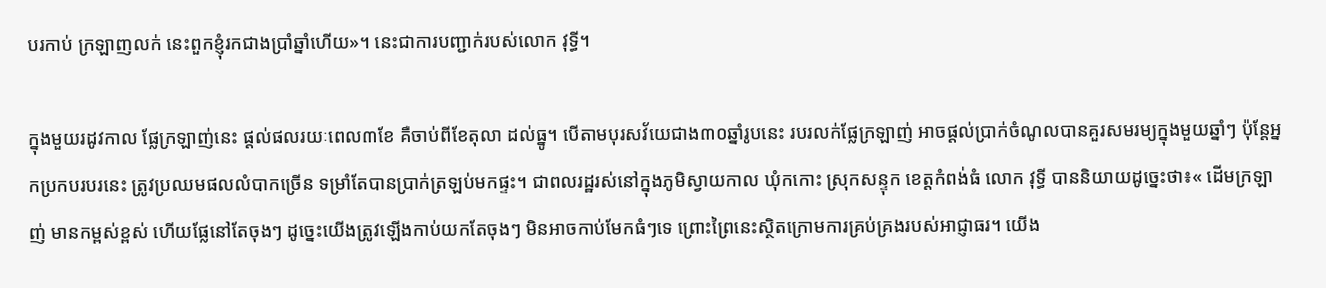បរកាប់ ក្រឡាញលក់ នេះពួកខ្ញុំរកជាងប្រាំឆ្នាំហើយ»។ នេះជាការបញ្ជាក់របស់លោក វុទ្ធី។

ក្នុងមួយរដូវកាល ផ្លែក្រឡាញ់នេះ ផ្ដល់ផលរយៈពេល៣ខែ គឺចាប់ពីខែតុលា ដល់ធ្នូ។ បើតាមបុរសវ័យេជាង៣០ឆ្នាំរូបនេះ របរលក់ផ្លែក្រឡាញ់ អាចផ្ដល់ប្រាក់ចំណូលបានគួរសមរម្យក្នុងមួយឆ្នាំៗ ប៉ុន្តែអ្នកប្រកបរបរនេះ ត្រូវប្រឈមផលលំបាកច្រើន ទម្រាំតែបានប្រាក់ត្រឡប់មកផ្ទះ។ ជាពលរដ្ឋរស់នៅក្នុងភូមិស្វាយកាល ឃុំកកោះ ស្រុកសន្ទុក ខេត្តកំពង់ធំ លោក វុទ្ធី បាននិយាយដូច្នេះថា៖« ដើមក្រឡាញ់ មានកម្ពស់ខ្ពស់ ហើយផ្លែនៅតែចុងៗ ដូច្នេះយើងត្រូវឡើងកាប់យកតែចុងៗ មិនអាចកាប់មែកធំៗទេ ព្រោះព្រៃនេះស្ថិតក្រោមការគ្រប់គ្រងរបស់អាជ្ញាធរ។ យើង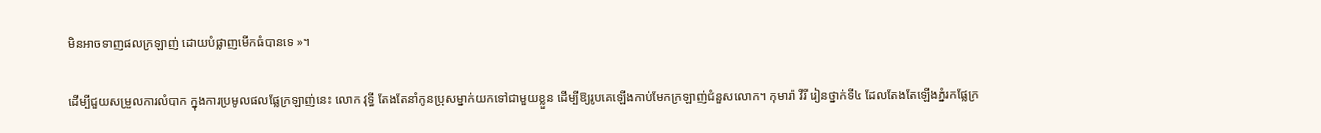មិនអាចទាញផលក្រឡាញ់ ដោយបំផ្លាញមើកធំបានទេ »។

ដើម្បីជួយសម្រួលការលំបាក ក្នុងការប្រមូលផលផ្លែក្រឡាញ់នេះ លោក វុទ្ធី តែងតែនាំកូនប្រុសម្នាក់យកទៅជាមួយខ្លួន ដើម្បីឱ្យរូបគេឡើងកាប់មែកក្រឡាញ់ជំនួសលោក។ កុមារ៉ា វីរី រៀនថ្នាក់ទី៤ ដែលតែងតែឡើងភ្នំរកផ្លែក្រ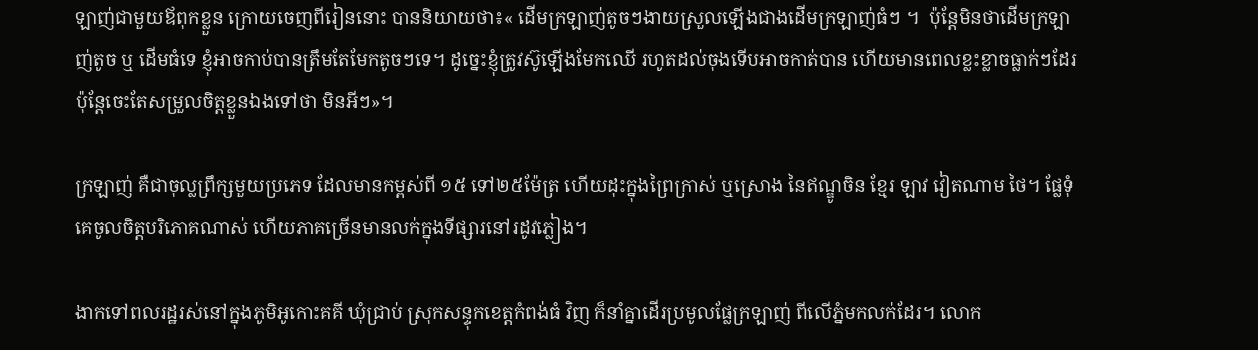ឡាញ់ជាមួយឪពុកខ្លួន ក្រោយចេញពីរៀននោះ បាននិយាយថា៖« ដើមក្រឡាញ់តូចៗងាយស្រួលឡើងជាងដើមក្រឡាញ់ធំៗ ។  ប៉ុន្តែមិនថាដើមក្រឡាញ់តូច ឬ ដើមធំទេ ខ្ញុំអាចកាប់បានត្រឹមតែមែកតូចៗទេ។ ដូច្នេះខ្ញុំត្រូវស៊ូឡើងមែកឈើ រហូតដល់ចុងទើបអាចកាត់បាន ហើយមានពេលខ្លះខ្លាចធ្លាក់ៗដែរ ប៉ុន្តែចេះតែសម្រួលចិត្តខ្លួនឯងទៅថា មិនអីៗ»។

ក្រឡាញ់ គឺជាចុល្លព្រឹក្សមួយប្រភេទ ដែលមានកម្ពស់ពី ១៥ ទៅ២៥ម៉ែត្រ ហើយដុះក្នុងព្រៃក្រាស់ ឬស្រោង នៃឥណ្ឌូចិន ខ្មែរ ឡាវ វៀតណាម ថៃ។ ផ្លែទុំគេចូលចិត្តបរិភោគណាស់ ហើយភាគច្រើនមានលក់ក្នុងទីផ្សារនៅរដូវភ្លៀង។

ងាកទៅពលរដ្ឋរស់នៅក្នុងភូមិអូកោះគគី ឃុំជ្រាប់ ស្រុកសន្ទុកខេត្តកំពង់ធំ វិញ ក៏នាំគ្នាដើរប្រមូលផ្លែក្រឡាញ់ ពីលើភ្នំមកលក់ដែរ។ លោក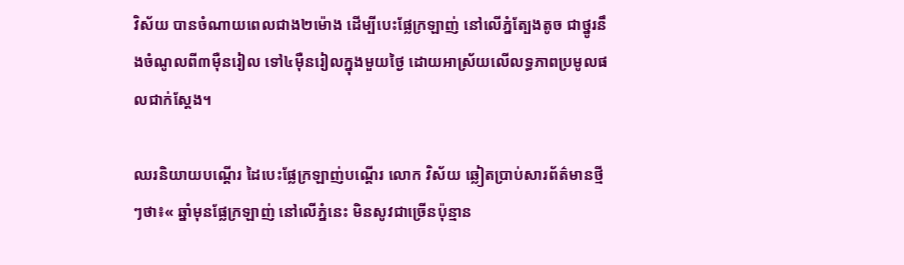វិស័យ បានចំណាយពេលជាង២ម៉ោង ដើម្បីបេះផ្លែក្រឡាញ់ នៅលើភ្នំត្បែងតូច ជាថ្នូរនឹងចំណូលពី៣ម៉ឺនរៀល ទៅ៤ម៉ឺនរៀលក្នុងមួយថ្ងៃ ដោយអាស្រ័យលើលទ្ធភាពប្រមូលផលជាក់ស្ដែង។

ឈរនិយាយបណ្ដើរ ដៃបេះផ្លែក្រឡាញ់បណ្តើរ លោក វិស័យ ឆ្លៀតប្រាប់សារព័ត៌មានថ្មីៗថា៖« ឆ្នាំមុនផ្លែក្រឡាញ់ នៅលើភ្នំនេះ មិនសូវជាច្រើនប៉ុន្មាន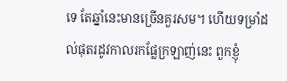ទេ តែឆ្នាំនេះមានច្រើនគួរសម។ ហើយទម្រាំដល់ផុតរដូវកាលរកផ្លែក្រឡាញ់នេះ ពួកខ្ញុំ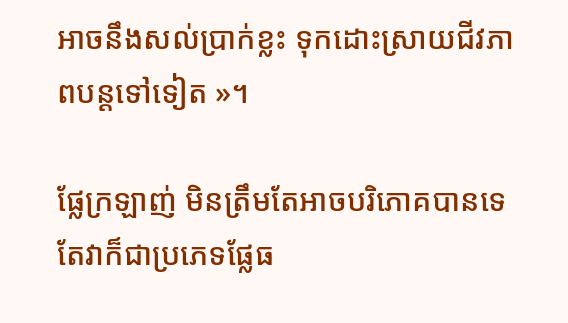អាចនឹងសល់ប្រាក់ខ្លះ ទុកដោះស្រាយជីវភាពបន្តទៅទៀត »។

ផ្លែក្រឡាញ់ មិនត្រឹមតែអាចបរិភោគបានទេ តែវាក៏ជាប្រភេទផ្លែធ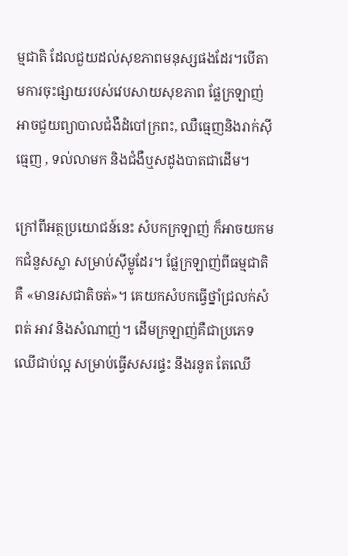ម្មជាតិ ដែលជួយដល់សុខភាពមនុស្សផងដែរ។បើតាមការចុះផ្សាយរបស់វេបសាយសុខភាព ផ្លែក្រឡាញ់ អាចជួយព្យាបាលជំងឺដំបៅក្រពះ, ឈឺធ្មេញនិងរាក់ស៊ីធ្មេញ , ទល់លាមក និងជំងឺឬសដូងបាតជាដើម។

ក្រៅពីអត្ថប្រយោជន៍នេះ សំបកក្រឡាញ់ ក៏អាចយកមកជំនួសស្លា សម្រាប់ស៊ីម្លូដែរ។ ផ្លែក្រឡាញ់ពីធម្មជាតិគឺ «មានរសជាតិចត់»។ គេយកសំបកធ្វើថ្នាំជ្រលក់សំពត់ អាវ និងសំណាញ់។ ដើមក្រឡាញ់គឺជាប្រភេទឈើជាប់ល្អ សម្រាប់ធ្វើសសរផ្ទះ នឹងរនូត តែឈើ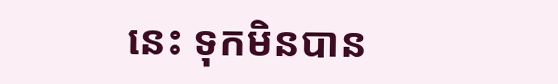នេះ ទុកមិនបាន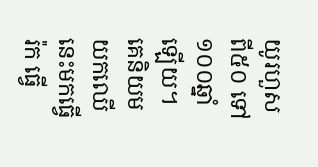យូរហួសពី៥០ ទៅ១០០ឆ្នាំឡើយ។ គេនិយមយកឈើនេះមកធ្វើរ៉ក ធ្វើ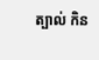ត្បាល់ កិន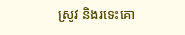ស្រូវ និងរទេះគោ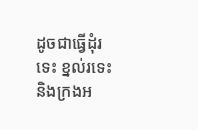ដូចជាធ្វើដុំរទេះ ខ្នល់រទេះ និងក្រងអ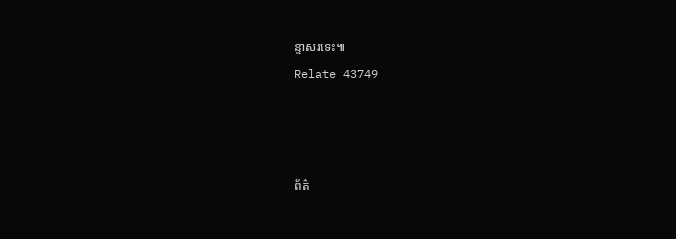ន្ទាសរទេះ៕
Relate 43749



ព័ត៌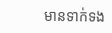មានទាក់ទង